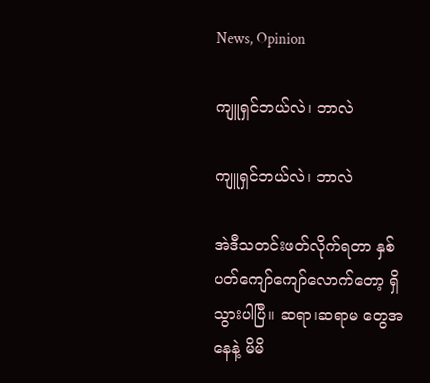News, Opinion

ကျူရှင်ဘယ်လဲ၊ ဘာလဲ

ကျူရှင်ဘယ်လဲ၊ ဘာလဲ

အဲဒီသတင်းဖတ်လိုက်ရတာ နှစ်ပတ်ကျော်ကျော်လောက်တော့ ရှိသွားပါပြီ။ ဆရာ၊ဆရာမ တွေအနေနဲ့ မိမိ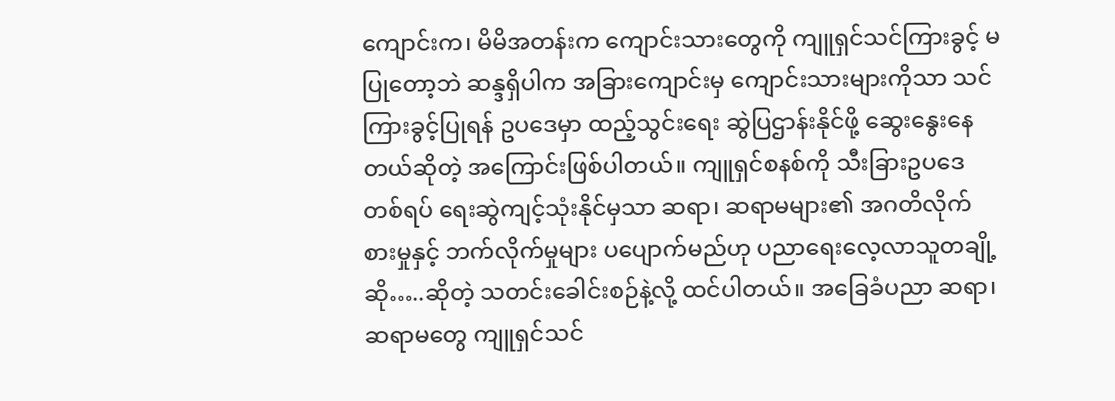ကျောင်းက၊ မိမိအတန်းက ကျောင်းသားတွေကို ကျူရှင်သင်ကြားခွင့် မပြုတော့ဘဲ ဆန္ဒရှိပါက အခြားကျောင်းမှ ကျောင်းသားများကိုသာ သင်ကြားခွင့်ပြုရန် ဥပဒေမှာ ထည့်သွင်းရေး ဆွဲပြဌာန်းနိုင်ဖို့ ဆွေးနွေးနေတယ်ဆိုတဲ့ အကြောင်းဖြစ်ပါတယ်။ ကျူရှင်စနစ်ကို သီးခြားဥပဒေ တစ်ရပ် ရေးဆွဲကျင့်သုံးနိုင်မှသာ ဆရာ၊ ဆရာမများ၏ အဂတိလိုက်စားမှုနှင့် ဘက်လိုက်မှုများ ပပျောက်မည်ဟု ပညာရေးလေ့လာသူတချို့ဆို…..ဆိုတဲ့ သတင်းခေါင်းစဉ်နဲ့လို့ ထင်ပါတယ်။ အခြေခံပညာ ဆရာ၊ ဆရာမတွေ ကျူရှင်သင်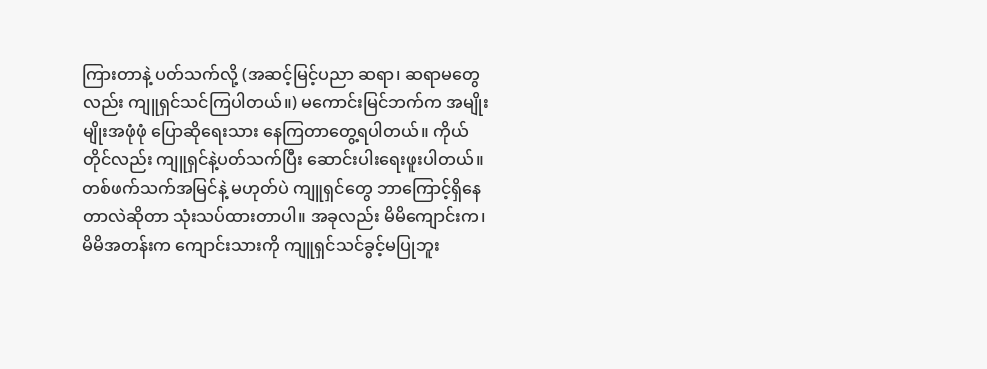ကြားတာနဲ့ ပတ်သက်လို့ (အဆင့်မြင့်ပညာ ဆရာ၊ ဆရာမတွေလည်း ကျူရှင်သင်ကြပါတယ်။) မကောင်းမြင်ဘက်က အမျိုးမျိုးအဖုံဖုံ ပြောဆိုရေးသား နေကြတာတွေ့ရပါတယ်။ ကိုယ်တိုင်လည်း ကျူရှင်နဲ့ပတ်သက်ပြီး ဆောင်းပါးရေးဖူးပါတယ်။ တစ်ဖက်သက်အမြင်နဲ့ မဟုတ်ပဲ ကျူရှင်တွေ ဘာကြောင့်ရှိနေတာလဲဆိုတာ သုံးသပ်ထားတာပါ။ အခုလည်း မိမိကျောင်းက၊ မိမိအတန်းက ကျောင်းသားကို ကျူရှင်သင်ခွင့်မပြုဘူး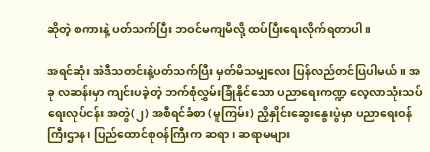ဆိုတဲ့ စကားနဲ့ ပတ်သက်ပြီး ဘဝင်မကျမိလို့ ထပ်ပြီးရေးလိုက်ရတာပါ။

အရင်ဆုံး အဲဒီသတင်းနဲ့ပတ်သက်ပြီး မှတ်မိသမျှလေး ပြန်လည်တင်ပြပါမယ်။ အခု လဆန်းမှာ ကျင်းပခဲ့တဲ့ ဘက်စုံလွှမ်းခြုံနိုင်သော ပညာရေးကဏ္ဍ လေ့လာသုံးသပ်ရေးလုပ်ငန်း အတွဲ(၂) အစီရင်ခံစာ (မူကြမ်း) ညှိနှိုင်းဆွေးနွေးပွဲမှာ ပညာရေးဝန်ကြီးဌာန၊ ပြည်ထောင်စုဝန်ကြီးက ဆရာ၊ ဆရာမများ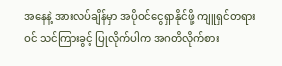အနေနဲ့ အားလပ်ချိန်မှာ အပိုဝင်ငွေရှာနိုင်ဖို့ ကျူရှင်တရားဝင် သင်ကြားခွင့် ပြုလိုက်ပါက အဂတိလိုက်စား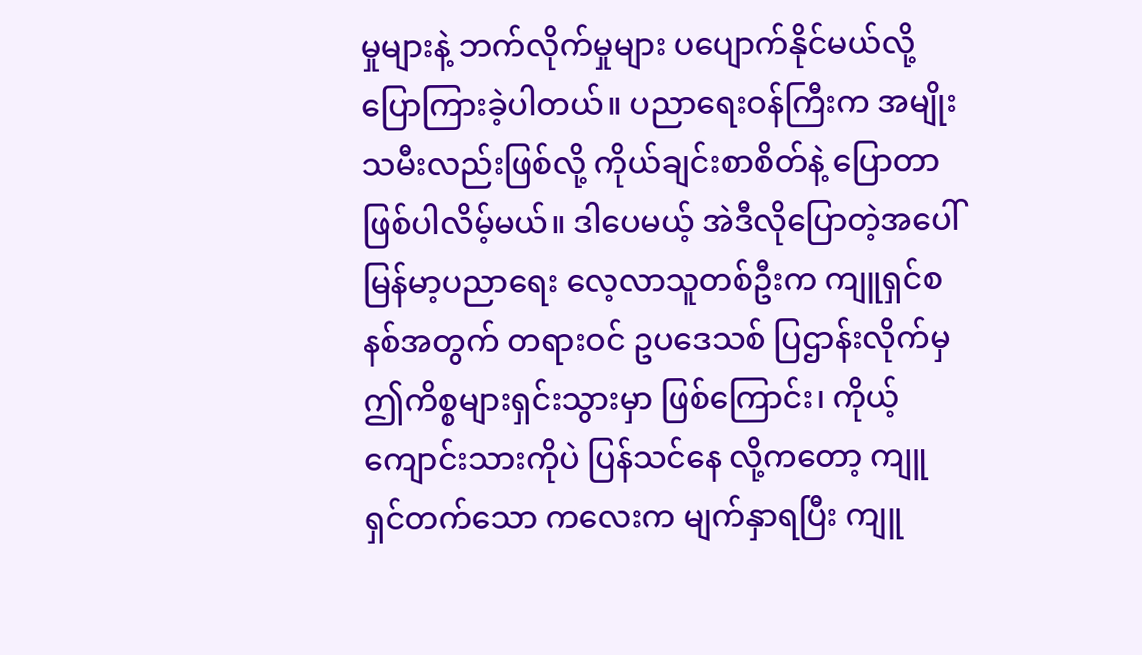မှုများနဲ့ ဘက်လိုက်မှုများ ပပျောက်နိုင်မယ်လို့ ပြောကြားခဲ့ပါတယ်။ ပညာရေးဝန်ကြီးက အမျိုးသမီးလည်းဖြစ်လို့ ကိုယ်ချင်းစာစိတ်နဲ့ ပြောတာဖြစ်ပါလိမ့်မယ်။ ဒါပေမယ့် အဲဒီလိုပြောတဲ့အပေါ် မြန်မာ့ပညာရေး လေ့လာသူတစ်ဦးက ကျူရှင်စနစ်အတွက် တရားဝင် ဥပဒေသစ် ပြဌာန်းလိုက်မှ ဤကိစ္စများရှင်းသွားမှာ ဖြစ်ကြောင်း၊ ကိုယ့်ကျောင်းသားကိုပဲ ပြန်သင်နေ လို့ကတော့ ကျူရှင်တက်သော ကလေးက မျက်နှာရပြီး ကျူ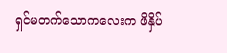ရှင်မတက်သောကလေးက ဖိနှိပ်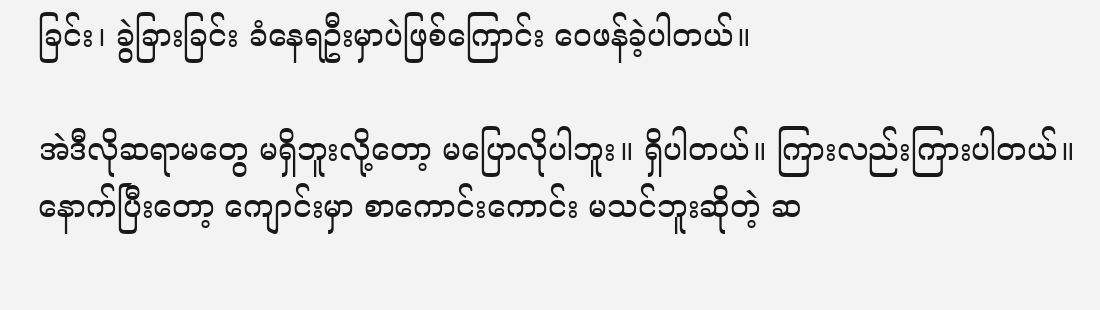ခြင်း၊ ခွဲခြားခြင်း ခံနေရဦးမှာပဲဖြစ်ကြောင်း ဝေဖန်ခဲ့ပါတယ်။

အဲဒီလိုဆရာမတွေ မရှိဘူးလို့တော့ မပြောလိုပါဘူး။ ရှိပါတယ်။ ကြားလည်းကြားပါတယ်။ နောက်ပြီးတော့ ကျောင်းမှာ စာကောင်းကောင်း မသင်ဘူးဆိုတဲ့ ဆ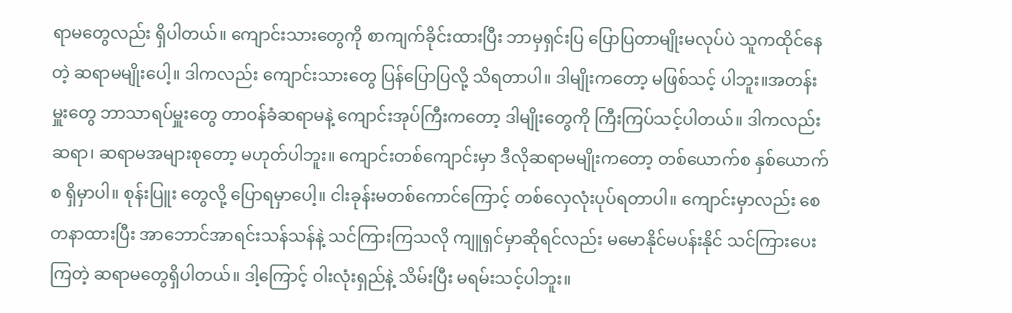ရာမတွေလည်း ရှိပါတယ်။ ကျောင်းသားတွေကို စာကျက်ခိုင်းထားပြီး ဘာမှရှင်းပြ ပြောပြတာမျိုးမလုပ်ပဲ သူကထိုင်နေတဲ့ ဆရာမမျိုးပေါ့။ ဒါကလည်း ကျောင်းသားတွေ ပြန်ပြောပြလို့ သိရတာပါ။ ဒါမျိုးကတော့ မဖြစ်သင့် ပါဘူး။အတန်းမှူးတွေ ဘာသာရပ်မှူးတွေ တာဝန်ခံဆရာမနဲ့ ကျောင်းအုပ်ကြီးကတော့ ဒါမျိုးတွေကို ကြီးကြပ်သင့်ပါတယ်။ ဒါကလည်း ဆရာ၊ ဆရာမအများစုတော့ မဟုတ်ပါဘူး။ ကျောင်းတစ်ကျောင်းမှာ ဒီလိုဆရာမမျိုးကတော့ တစ်ယောက်စ နှစ်ယောက်စ ရှိမှာပါ။ စုန်းပြူး တွေလို့ ပြောရမှာပေါ့။ ငါးခုန်းမတစ်ကောင်ကြောင့် တစ်လှေလုံးပုပ်ရတာပါ။ ကျောင်းမှာလည်း စေတနာထားပြီး အာဘောင်အာရင်းသန်သန်နဲ့ သင်ကြားကြသလို ကျူရှင်မှာဆိုရင်လည်း မမောနိုင်မပန်းနိုင် သင်ကြားပေးကြတဲ့ ဆရာမတွေရှိပါတယ်။ ဒါ့ကြောင့် ဝါးလုံးရှည်နဲ့ သိမ်းပြီး မရမ်းသင့်ပါဘူး။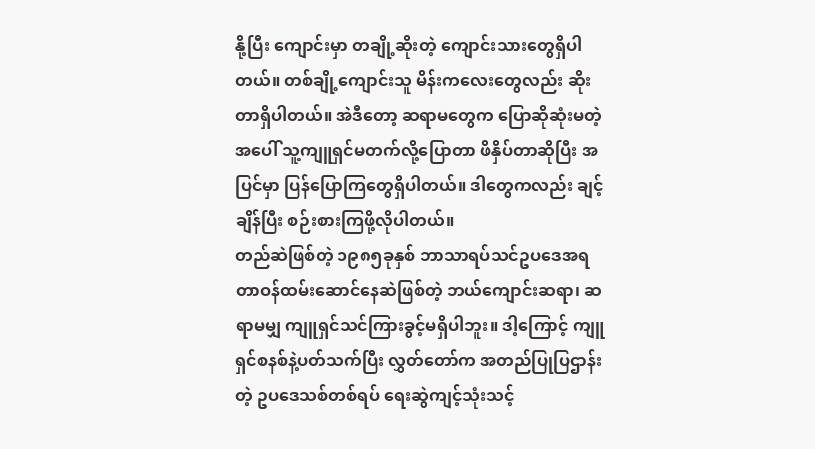နို့ပြီး ကျောင်းမှာ တချို့ဆိုးတဲ့ ကျောင်းသားတွေရှိပါတယ်။ တစ်ချို့ကျောင်းသူ မိန်းကလေးတွေလည်း ဆိုးတာရှိပါတယ်။ အဲဒီတော့ ဆရာမတွေက ပြောဆိုဆုံးမတဲ့အပေါ် သူ့ကျူရှင်မတက်လို့ပြောတာ ဖိနှိပ်တာဆိုပြီး အပြင်မှာ ပြန်ပြောကြတွေရှိပါတယ်။ ဒါတွေကလည်း ချင့်ချိန်ပြီး စဉ်းစားကြဖို့လိုပါတယ်။
တည်ဆဲဖြစ်တဲ့ ၁၉၈၅ခုနှစ် ဘာသာရပ်သင်ဥပဒေအရ တာဝန်ထမ်းဆောင်နေဆဲဖြစ်တဲ့ ဘယ်ကျောင်းဆရာ၊ ဆရာမမျှ ကျူရှင်သင်ကြားခွင့်မရှိပါဘူး။ ဒါ့ကြောင့် ကျူရှင်စနစ်နဲ့ပတ်သက်ပြီး လွှတ်တော်က အတည်ပြုပြဌာန်းတဲ့ ဥပဒေသစ်တစ်ရပ် ရေးဆွဲကျင့်သုံးသင့်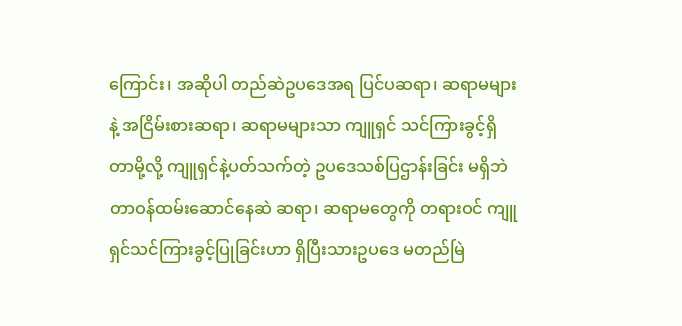ကြောင်း၊ အဆိုပါ တည်ဆဲဥပဒေအရ ပြင်ပဆရာ၊ ဆရာမများနဲ့ အငြိမ်းစားဆရာ၊ ဆရာမများသာ ကျူရှင် သင်ကြားခွင့်ရှိတာမို့လို့ ကျူရှင်နဲ့ပတ်သက်တဲ့ ဥပဒေသစ်ပြဌာန်းခြင်း မရှိဘဲ တာဝန်ထမ်းဆောင်နေဆဲ ဆရာ၊ ဆရာမတွေကို တရားဝင် ကျူရှင်သင်ကြားခွင့်ပြုခြင်းဟာ ရှိပြီးသားဥပဒေ မတည်မြဲ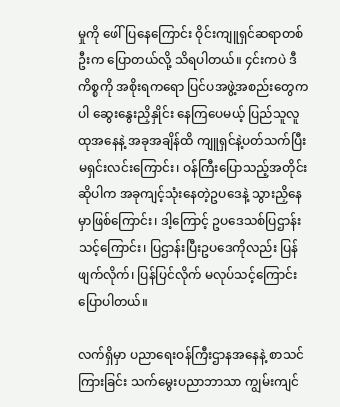မှုကို ဖေါ်ပြနေကြောင်း ဝိုင်းကျူရှင်ဆရာတစ်ဦးက ပြောတယ်လို့ သိရပါတယ်။ ၄င်းကပဲ ဒီကိစ္စကို အစိုးရကရော ပြင်ပအဖွဲ့အစည်းတွေကပါ ဆွေးနွေးညှိနှိုင်း နေကြပေမယ့် ပြည်သူလူထုအနေနဲ့ အခုအချိန်ထိ ကျူရှင်နဲ့ပတ်သက်ပြီး မရှင်းလင်းကြောင်း၊ ဝန်ကြီးပြောသည့်အတိုင်းဆိုပါက အခုကျင့်သုံးနေတဲ့ဥပဒေနဲ့ သွားညှိနေမှာဖြစ်ကြောင်း၊ ဒါ့ကြောင့် ဥပဒေသစ်ပြဌာန်းသင့်ကြောင်း၊ ပြဌာန်းပြီးဥပဒေကိုလည်း ပြန်ဖျက်လိုက်၊ ပြန်ပြင်လိုက် မလုပ်သင့်ကြောင်း ပြောပါတယ်။

လက်ရှိမှာ ပညာရေးဝန်ကြီးဌာနအနေနဲ့ စာသင်ကြားခြင်း သက်မွေးပညာဘာသာ ကျွမ်းကျင်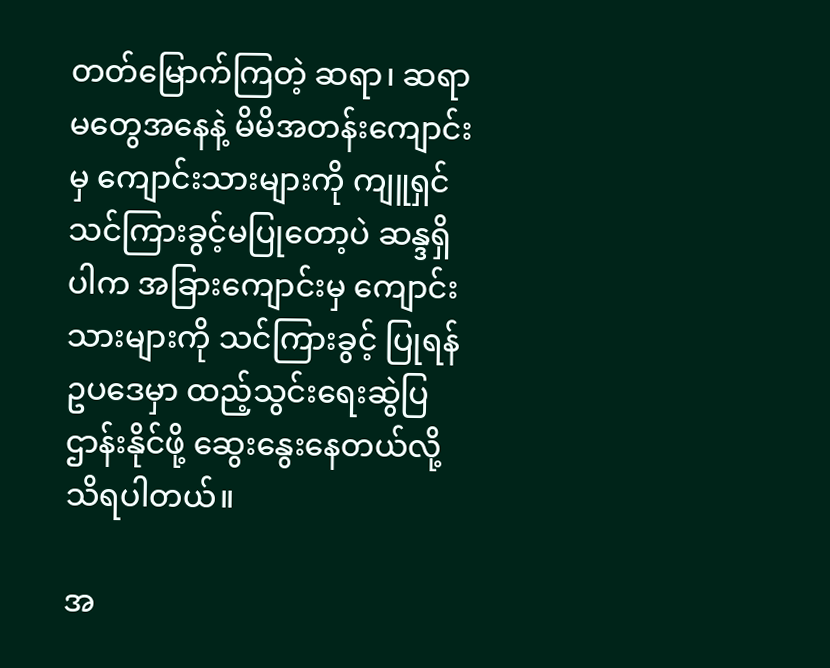တတ်မြောက်ကြတဲ့ ဆရာ၊ ဆရာမတွေအနေနဲ့ မိမိအတန်းကျောင်းမှ ကျောင်းသားများကို ကျူရှင်သင်ကြားခွင့်မပြုတော့ပဲ ဆန္ဒရှိပါက အခြားကျောင်းမှ ကျောင်းသားများကို သင်ကြားခွင့် ပြုရန် ဥပဒေမှာ ထည့်သွင်းရေးဆွဲပြဌာန်းနိုင်ဖို့ ဆွေးနွေးနေတယ်လို့ သိရပါတယ်။

အ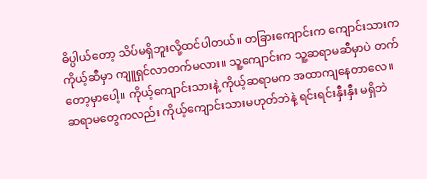ဓိပ္ပါယ်တော့ သိပ်မရှိဘူးလို့ထင်ပါတယ်။ တခြားကျောင်းက ကျောင်းသားက ကိုယ့်ဆီမှာ ကျူရှင်လာတက်မလား။ သူ့ကျောင်းက သူ့ဆရာမဆီမှာပဲ တက်တော့မှာပေါ့။ ကိုယ့်ကျောင်းသားနဲ့ ကိုယ့်ဆရာမက အထာကျနေတာလေ။ ဆရာမတွေကလည်း ကိုယ့်ကျောင်းသားမဟုတ်ဘဲနဲ့ ရင်းရင်းနှီးနှီး မရှိဘဲ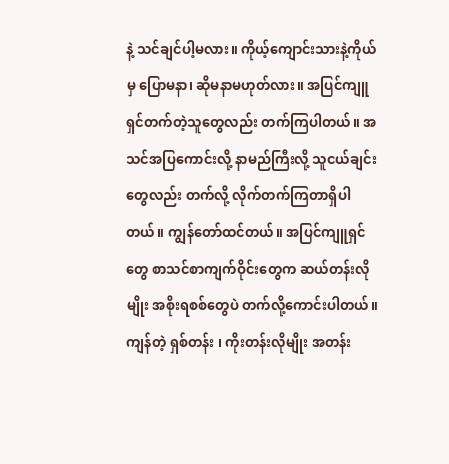နဲ့ သင်ချင်ပါ့မလား။ ကိုယ့်ကျောင်းသားနဲ့ကိုယ်မှ ပြောမနာ၊ ဆိုမနာမဟုတ်လား။ အပြင်ကျူရှင်တက်တဲ့သူတွေလည်း တက်ကြပါတယ်။ အသင်အပြကောင်းလို့ နာမည်ကြီးလို့ သူငယ်ချင်းတွေလည်း တက်လို့ လိုက်တက်ကြတာရှိပါတယ်။ ကျွန်တော်ထင်တယ်။ အပြင်ကျူရှင် တွေ စာသင်စာကျက်ဝိုင်းတွေက ဆယ်တန်းလိုမျိုး အစိုးရစစ်တွေပဲ တက်လို့ကောင်းပါတယ်။ ကျန်တဲ့ ရှစ်တန်း ၊ ကိုးတန်းလိုမျိုး အတန်း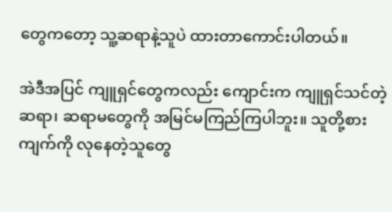တွေကတော့ သူ့ဆရာနဲ့သူပဲ ထားတာကောင်းပါတယ်။

အဲဒီအပြင် ကျူရှင်တွေကလည်း ကျောင်းက ကျူရှင်သင်တဲ့ ဆရာ၊ ဆရာမတွေကို အမြင်မကြည်ကြပါဘူး။ သူတို့စားကျက်ကို လုနေတဲ့သူတွေ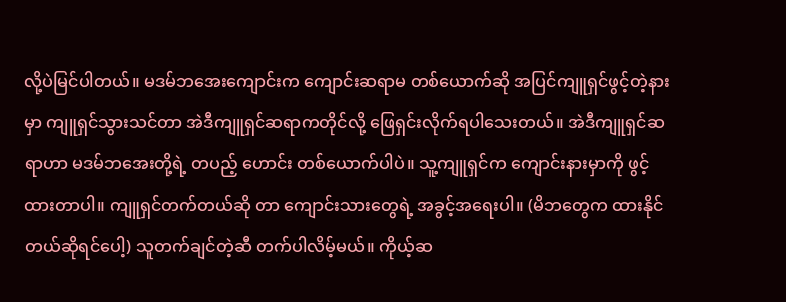လို့ပဲမြင်ပါတယ်။ မဒမ်ဘအေးကျောင်းက ကျောင်းဆရာမ တစ်ယောက်ဆို အပြင်ကျူရှင်ဖွင့်တဲ့နားမှာ ကျူရှင်သွားသင်တာ အဲဒီကျူရှင်ဆရာကတိုင်လို့ ဖြေရှင်းလိုက်ရပါသေးတယ်။ အဲဒီကျူရှင်ဆရာဟာ မဒမ်ဘအေးတို့ရဲ့ တပည့် ဟောင်း တစ်ယောက်ပါပဲ။ သူ့ကျူရှင်က ကျောင်းနားမှာကို ဖွင့်ထားတာပါ။ ကျူရှင်တက်တယ်ဆို တာ ကျောင်းသားတွေရဲ့ အခွင့်အရေးပါ။ (မိဘတွေက ထားနိုင်တယ်ဆိုရင်ပေါ့) သူတက်ချင်တဲ့ဆီ တက်ပါလိမ့်မယ်။ ကိုယ့်ဆ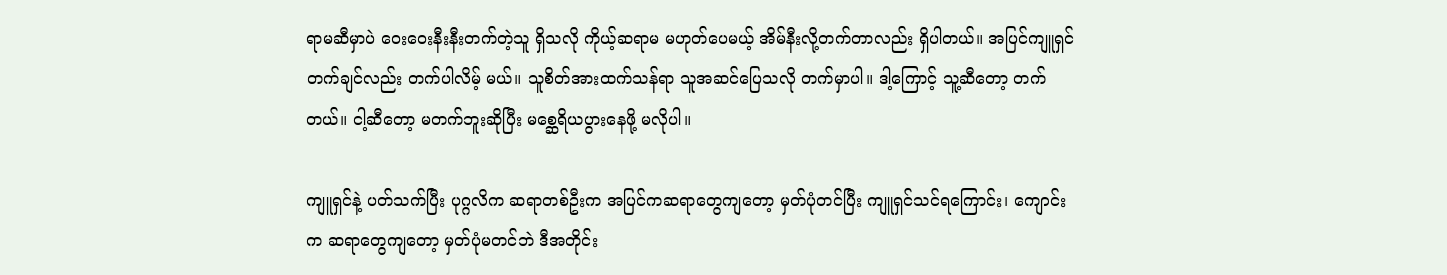ရာမဆီမှာပဲ ဝေးဝေးနီးနီးတက်တဲ့သူ ရှိသလို ကိုယ့်ဆရာမ မဟုတ်ပေမယ့် အိမ်နီးလို့တက်တာလည်း ရှိပါတယ်။ အပြင်ကျူရှင်တက်ချင်လည်း တက်ပါလိမ့် မယ်။ သူစိတ်အားထက်သန်ရာ သူအဆင်ပြေသလို တက်မှာပါ။ ဒါ့ကြောင့် သူ့ဆီတော့ တက်တယ်။ ငါ့ဆီတော့ မတက်ဘူးဆိုပြီး မစ္ဆေရိယပွားနေဖို့ မလိုပါ။

ကျူရှင်နဲ့ ပတ်သက်ပြီး ပုဂ္ဂလိက ဆရာတစ်ဦးက အပြင်ကဆရာတွေကျတော့ မှတ်ပုံတင်ပြီး ကျူရှင်သင်ရကြောင်း၊ ကျောင်းက ဆရာတွေကျတော့ မှတ်ပုံမတင်ဘဲ ဒီအတိုင်း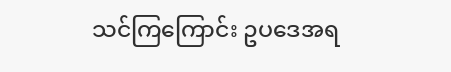သင်ကြကြောင်း ဥပဒေအရ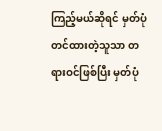ကြည့်မယ်ဆိုရင် မှတ်ပုံတင်ထားတဲ့သူသာ တရားဝင်ဖြစ်ပြီး မှတ်ပုံ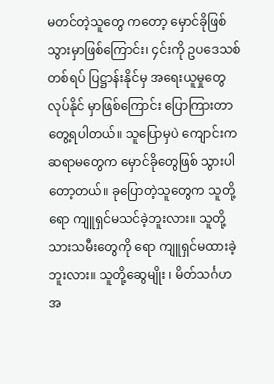မတင်တဲ့သူတွေ ကတော့ မှောင်ခိုဖြစ်သွားမှာဖြစ်ကြောင်း၊ ၄င်းကို ဥပဒေသစ်တစ်ရပ် ပြဋ္ဌာန်းနိုင်မှ အရေးယူမှုတွေ လုပ်နိုင် မှာဖြစ်ကြောင်း ပြောကြားတာတွေ့ရပါတယ်။ သူပြောမှပဲ ကျောင်းကဆရာမတွေက မှောင်ခိုတွေဖြစ် သွားပါတော့တယ်။ ခုပြောတဲ့သူတွေက သူတို့ရော ကျူရှင်မသင်ခဲ့ဘူးလား။ သူတို့သားသမီးတွေကို ရော ကျူရှင်မထားခဲ့ဘူးလား။ သူတို့ဆွေမျိုး ၊ မိတ်သင်္ဂဟ အ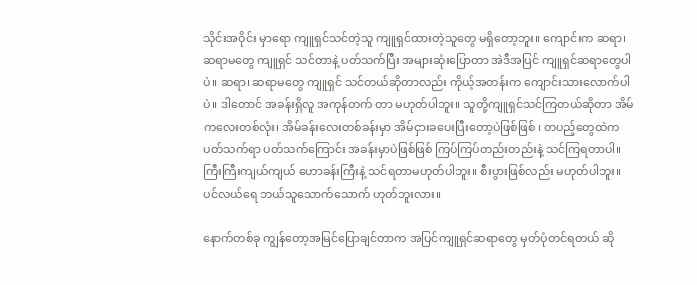သိုင်းအဝိုင်း မှာရော ကျူရှင်သင်တဲ့သူ ကျူရှင်ထားတဲ့သူတွေ မရှိတော့ဘူး။ ကျောင်းက ဆရာ၊ ဆရာမတွေ ကျူရှင် သင်တာနဲ့ ပတ်သက်ပြီး အများဆုံးပြောတာ အဲဒီအပြင် ကျူရှင်ဆရာတွေပါပဲ။ ဆရာ၊ ဆရာမတွေ ကျူရှင် သင်တယ်ဆိုတာလည်း ကိုယ့်အတန်းက ကျောင်းသားလောက်ပါပဲ။ ဒါတောင် အခန်းရှိလူ အကုန်တက် တာ မဟုတ်ပါဘူး။ သူတို့ကျူရှင်သင်ကြတယ်ဆိုတာ အိမ်ကလေးတစ်လုံး၊ အိမ်ခန်းလေးတစ်ခန်းမှာ အိမ်ငှားခပေးပြီးတော့ပဲဖြစ်ဖြစ် ၊ တပည့်တွေထဲက ပတ်သက်ရာ ပတ်သက်ကြောင်း အခန်းမှာပဲဖြစ်ဖြစ် ကြပ်ကြပ်တည်းတည်းနဲ့ သင်ကြရတာပါ။ ကြီးကြီးကျယ်ကျယ် ဟောခန်းကြီးနဲ့ သင်ရတာမဟုတ်ပါဘူး။ စီးပွားဖြစ်လည်း မဟုတ်ပါဘူး။ ပင်လယ်ရေ ဘယ်သူသောက်သောက် ဟုတ်ဘူးလား။

နောက်တစ်ခု ကျွန်တော့အမြင်ပြောချင်တာက အပြင်ကျူရှင်ဆရာတွေ မှတ်ပုံတင်ရတယ် ဆို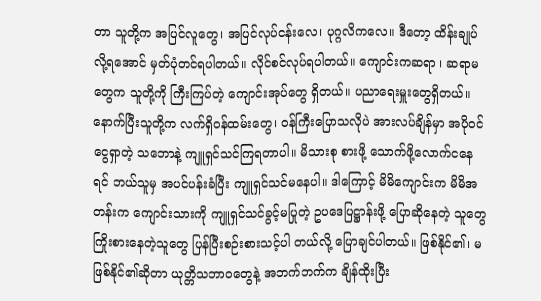တာ သူတို့က အပြင်လူတွေ၊ အပြင်လုပ်ငန်းလေ၊ ပုဂ္ဂလိကလေ။ ဒီတော့ ထိန်းချုပ်လို့ရအောင် မှတ်ပုံတင်ရပါတယ်။ လိုင်စင်လုပ်ရပါတယ်။ ကျောင်းကဆရာ ၊ ဆရာမတွေက သူတို့ကို ကြီးကြပ်တဲ့ ကျောင်းအုပ်တွေ ရှိတယ်။ ပညာရေးမှူးတွေရှိတယ်။ နောက်ပြီးသူတို့က လက်ရှိဝန်ထမ်းတွေ၊ ဝန်ကြီးပြောသလိုပဲ အားလပ်ချိန်မှာ အပိုဝင်ငွေရှာတဲ့ သဘောနဲ့ ကျူရှင်သင်ကြရတာပါ။ မိသားစု စားဖို့ သောက်ဖို့လောက်ငနေရင် ဘယ်သူမှ အပင်ပန်းခံပြီး ကျူရှင်သင်မနေပါ။ ဒါကြောင့် မိမိကျောင်းက မိမိအတန်းက ကျောင်းသားကို ကျူရှင်သင်ခွင့်မပြုတဲ့ ဥပဒေပြဋ္ဌာန်းဖို့ ပြောဆိုနေတဲ့ သူတွေ ကြိုးစားနေတဲ့သူတွေ ပြန်ပြီးစဉ်းစားသင့်ပါ တယ်လို့ ပြောချင်ပါတယ်။ ဖြစ်နိုင်၏၊ မဖြစ်နိုင်၏ဆိုတာ ယုတ္တိသဘာဝတွေနဲ့ အဘက်ဘက်က ချိန်ထိုးပြီး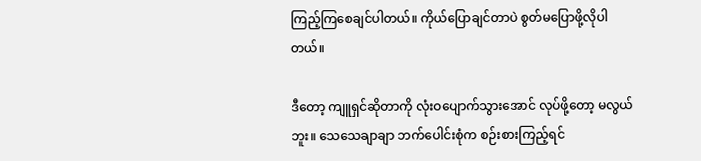ကြည့်ကြစေချင်ပါတယ်။ ကိုယ်ပြောချင်တာပဲ စွတ်မပြောဖို့လိုပါတယ်။

ဒီတော့ ကျူရှင်ဆိုတာကို လုံးဝပျောက်သွားအောင် လုပ်ဖို့တော့ မလွယ်ဘူး။ သေသေချာချာ ဘက်ပေါင်းစုံက စဉ်းစားကြည့်ရင်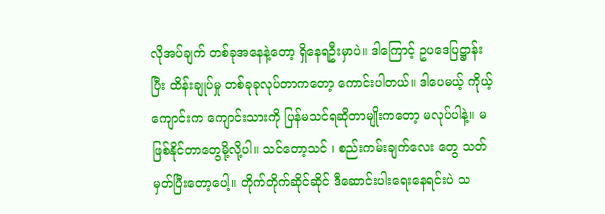လိုအပ်ချက် တစ်ခုအနေနဲ့တော့ ရှိနေရဦးမှာပဲ။ ဒါကြောင့် ဥပဒေပြဋ္ဌာန်း ပြီး ထိန်းချုပ်မှု တစ်ခုခုလုပ်တာကတော့ ကောင်းပါတယ်။ ဒါပေမယ့် ကိုယ့်ကျောင်းက ကျောင်းသားကို ပြန်မသင်ရဆိုတာမျိုးကတော့ မလုပ်ပါနဲ့။ မဖြစ်နိုင်တာတွေမို့လို့ပါ။ သင်တော့သင် ၊ စည်းကမ်းချက်လေး တွေ သတ်မှတ်ပြီးတော့ပေါ့။ တိုက်တိုက်ဆိုင်ဆိုင် ဒီဆောင်းပါးရေးနေရင်းပဲ သ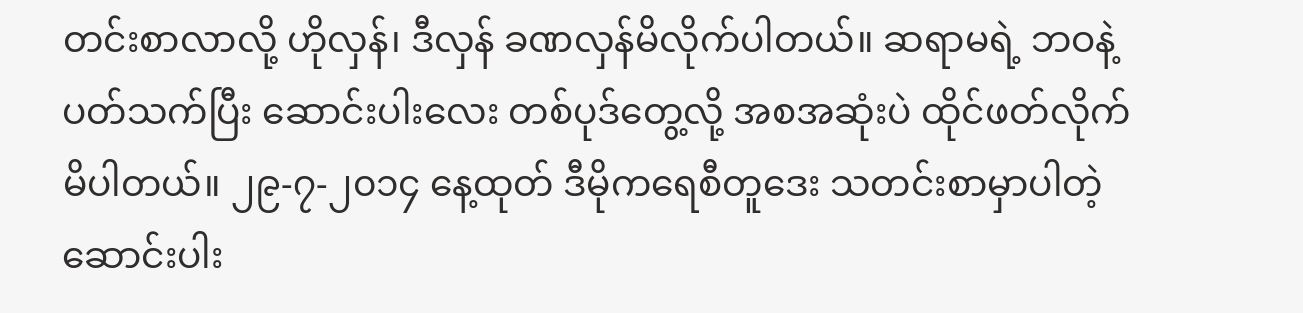တင်းစာလာလို့ ဟိုလှန်၊ ဒီလှန် ခဏလှန်မိလိုက်ပါတယ်။ ဆရာမရဲ့ ဘဝနဲ့ ပတ်သက်ပြီး ဆောင်းပါးလေး တစ်ပုဒ်တွေ့လို့ အစအဆုံးပဲ ထိုင်ဖတ်လိုက်မိပါတယ်။ ၂၉-၇-၂၀၁၄ နေ့ထုတ် ဒီမိုကရေစီတူဒေး သတင်းစာမှာပါတဲ့ ဆောင်းပါး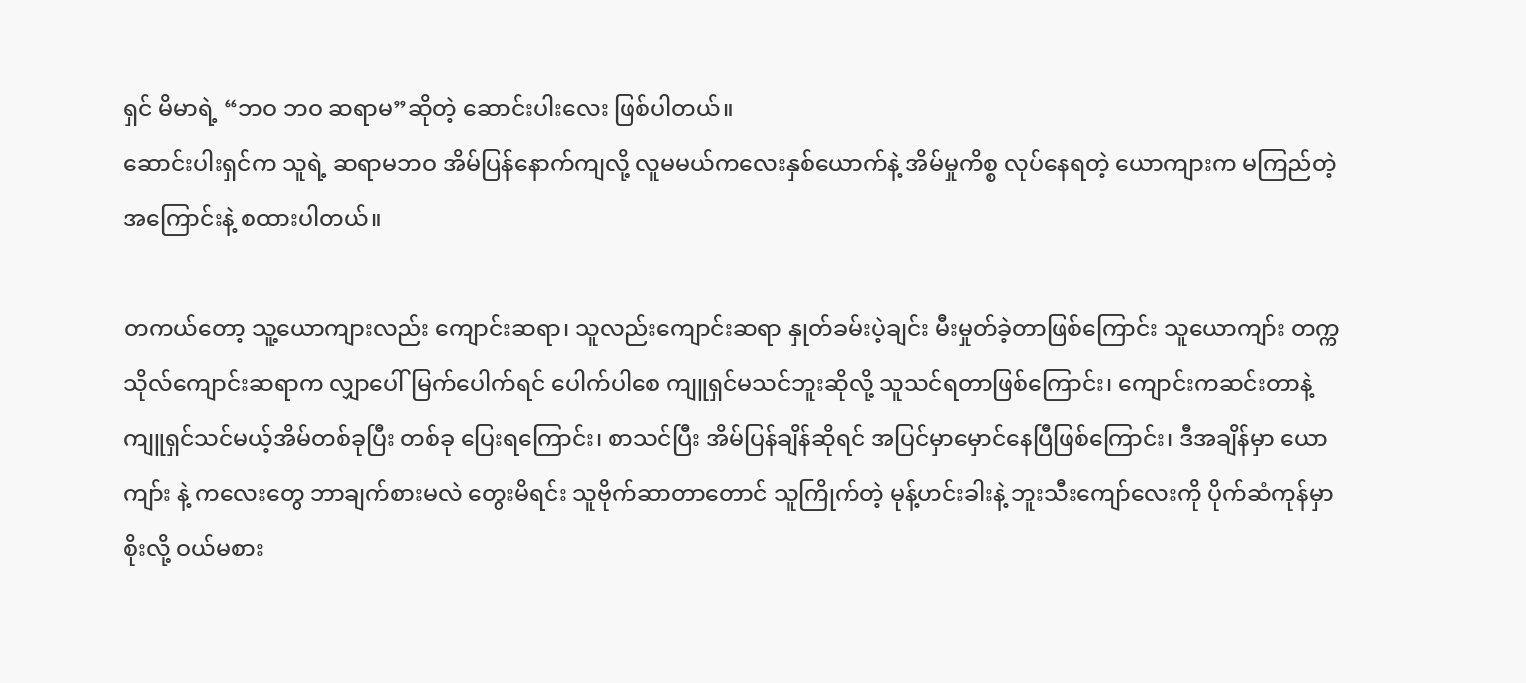ရှင် မိမာရဲ့ “ဘဝ ဘဝ ဆရာမ”ဆိုတဲ့ ဆောင်းပါးလေး ဖြစ်ပါတယ်။
ဆောင်းပါးရှင်က သူရဲ့ ဆရာမဘဝ အိမ်ပြန်နောက်ကျလို့ လူမမယ်ကလေးနှစ်ယောက်နဲ့ အိမ်မှုကိစ္စ လုပ်နေရတဲ့ ယောကျားက မကြည်တဲ့အကြောင်းနဲ့ စထားပါတယ်။

တကယ်တော့ သူ့ယောကျားလည်း ကျောင်းဆရာ၊ သူလည်းကျောင်းဆရာ နှုတ်ခမ်းပဲ့ချင်း မီးမှုတ်ခဲ့တာဖြစ်ကြောင်း သူယောကျာ်း တက္ကသိုလ်ကျောင်းဆရာက လျှာပေါ်မြက်ပေါက်ရင် ပေါက်ပါစေ ကျူရှင်မသင်ဘူးဆိုလို့ သူသင်ရတာဖြစ်ကြောင်း၊ ကျောင်းကဆင်းတာနဲ့ ကျူရှင်သင်မယ့်အိမ်တစ်ခုပြီး တစ်ခု ပြေးရကြောင်း၊ စာသင်ပြီး အိမ်ပြန်ချိန်ဆိုရင် အပြင်မှာမှောင်နေပြီဖြစ်ကြောင်း၊ ဒီအချိန်မှာ ယောကျာ်း နဲ့ ကလေးတွေ ဘာချက်စားမလဲ တွေးမိရင်း သူဗိုက်ဆာတာတောင် သူကြိုက်တဲ့ မုန့်ဟင်းခါးနဲ့ ဘူးသီးကျော်လေးကို ပိုက်ဆံကုန်မှာစိုးလို့ ဝယ်မစား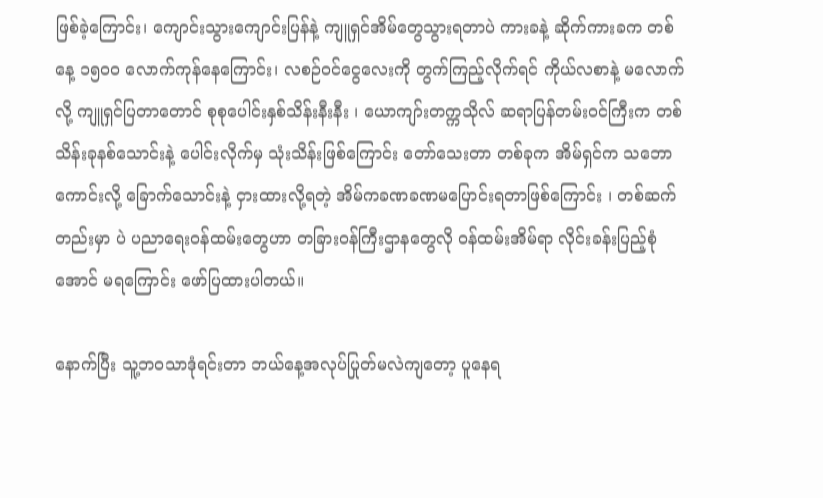ဖြစ်ခဲ့ကြောင်း၊ ကျောင်းသွားကျောင်းပြန်နဲ့ ကျူရှင်အိမ်တွေသွားရတာပဲ ကားခနဲ့ ဆိုက်ကားခက တစ်နေ့ ၁၅၀ဝ လောက်ကုန်နေကြောင်း၊ လစဉ်ဝင်ငွေလေးကို တွက်ကြည့်လိုက်ရင် ကိုယ်လစာနဲ့ မလောက်လို့ ကျူရှင်ပြတာတောင် စုစုပေါင်းနှစ်သိန်းနီးနီး ၊ ယောကျာ်းတက္ကသိုလ် ဆရာပြန်တမ်းဝင်ကြီးက တစ်သိန်းခုနစ်သောင်းနဲ့ ပေါင်းလိုက်မှ သုံးသိန်းဖြစ်ကြောင်း တော်သေးတာ တစ်ခုက အိမ်ရှင်က သဘောကောင်းလို့ ခြောက်သောင်းနဲ့ ငှားထားလို့ရတဲ့ အိမ်ကခဏခဏမပြောင်းရတာဖြစ်ကြောင်း ၊ တစ်ဆက်တည်းမှာ ပဲ ပညာရေးဝန်ထမ်းတွေဟာ တခြားဝန်ကြီးဌာနတွေလို ဝန်ထမ်းအိမ်ရာ လိုင်းခန်းပြည့်စုံအောင် မရကြောင်း ဖော်ပြထားပါတယ်။

နောက်ပြီး သူ့ဘဝသာဒုံရင်းတာ ဘယ်နေ့အလုပ်ပြုတ်မလဲကျတော့ ပူနေရ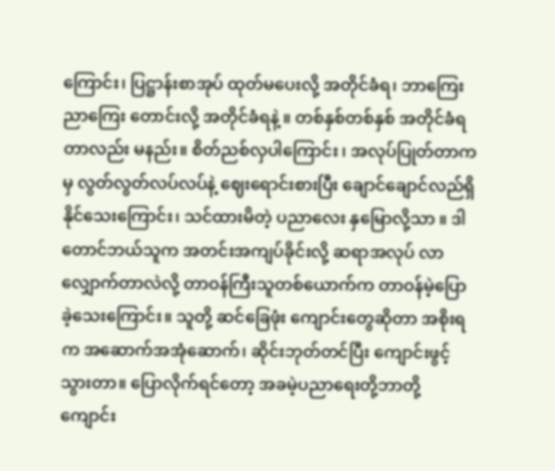ကြောင်း၊ ပြဋ္ဌာန်းစာအုပ် ထုတ်မပေးလို့ အတိုင်ခံရ၊ ဘာကြေးညာကြေး တောင်းလို့ အတိုင်ခံရနဲ့ ။ တစ်နှစ်တစ်နှစ် အတိုင်ခံရတာလည်း မနည်း။ စိတ်ညစ်လှပါကြောင်း ၊ အလုပ်ပြုတ်တာကမှ လွတ်လွတ်လပ်လပ်နဲ့ ဈေးရောင်းစားပြီး ချောင်ချောင်လည်ရှိနိုင်သေးကြောင်း၊ သင်ထားမိတဲ့ ပညာလေး နှမြောလို့သာ ။ ဒါတောင်ဘယ်သူက အတင်းအကျပ်ခိုင်းလို့ ဆရာအလုပ် လာလျှောက်တာလဲလို့ တာဝန်ကြီးသူတစ်ယောက်က တာဝန်မဲ့ပြောခဲ့သေးကြောင်း။ သူတို့ ဆင်ခြေဖုံး ကျောင်းတွေဆိုတာ အစိုးရက အဆောက်အအုံဆောက်၊ ဆိုင်းဘုတ်တင်ပြီး ကျောင်းဖွင့်သွားတာ။ ပြောလိုက်ရင်တော့ အခမဲ့ပညာရေးတို့ဘာတို့ ကျောင်း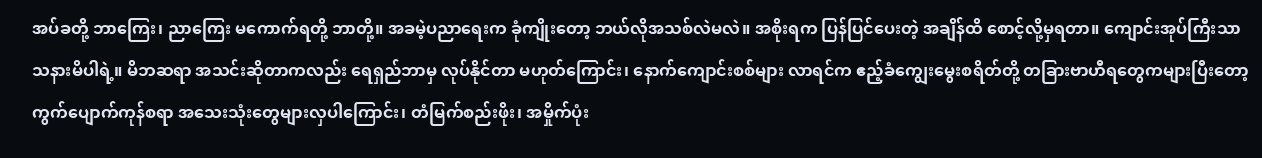အပ်ခတို့ ဘာကြေး၊ ညာကြေး မကောက်ရတို့ ဘာတို့။ အခမဲ့ပညာရေးက ခုံကျိုးတော့ ဘယ်လိုအသစ်လဲမလဲ။ အစိုးရက ပြန်ပြင်ပေးတဲ့ အချိန်ထိ စောင့်လို့မှရတာ။ ကျောင်းအုပ်ကြီးသာသနားမိပါရဲ့။ မိဘဆရာ အသင်းဆိုတာကလည်း ရေရှည်ဘာမှ လုပ်နိုင်တာ မဟုတ်ကြောင်း၊ နောက်ကျောင်းစစ်များ လာရင်က ဧည့်ခံကျွေးမွေးစရိတ်တို့ တခြားဗာဟီရတွေကများပြီးတော့ ကွက်ပျောက်ကုန်စရာ အသေးသုံးတွေများလှပါကြောင်း၊ တံမြက်စည်းဖိုး၊ အမှိုက်ပုံး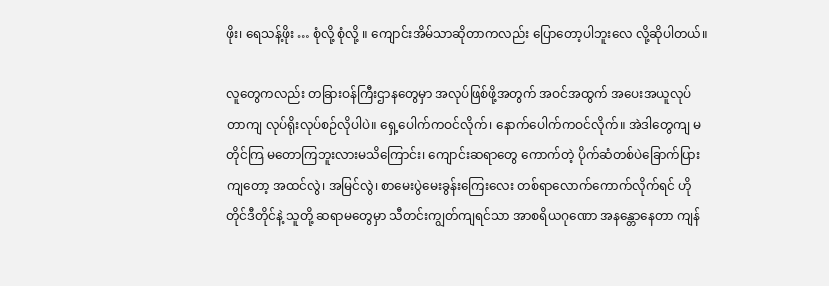ဖိုး၊ ရေသန့်ဖိုး … စုံလို့ စုံလို့ ။ ကျောင်းအိမ်သာဆိုတာကလည်း ပြောတော့ပါဘူးလေ လို့ဆိုပါတယ်။

လူတွေကလည်း တခြားဝန်ကြီးဌာနတွေမှာ အလုပ်ဖြစ်ဖို့အတွက် အဝင်အထွက် အပေးအယူလုပ်တာကျ လုပ်ရိုးလုပ်စဉ်လိုပါပဲ။ ရှေ့ပေါက်ကဝင်လိုက်၊ နောက်ပေါက်ကဝင်လိုက်။ အဲဒါတွေကျ မတိုင်ကြ မတောကြဘူးလားမသိကြောင်း၊ ကျောင်းဆရာတွေ ကောက်တဲ့ ပိုက်ဆံတစ်ပဲခြောက်ပြားကျတော့ အထင်လွဲ၊ အမြင်လွဲ၊ စာမေးပွဲမေးခွန်းကြေးလေး တစ်ရာလောက်ကောက်လိုက်ရင် ဟိုတိုင်ဒီတိုင်နဲ့ သူတို့ ဆရာမတွေမှာ သီတင်းကျွတ်ကျရင်သာ အာစရိယဂုဏော အနန္တောနေတာ ကျန်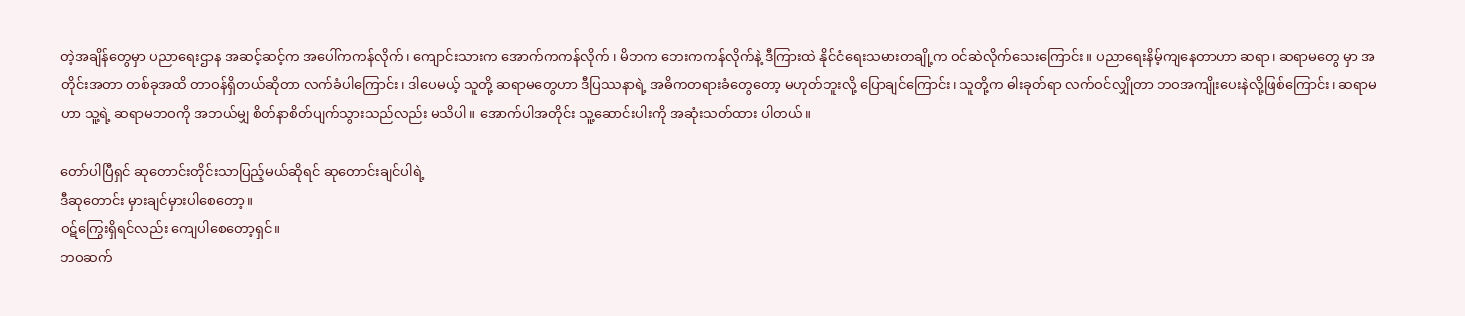တဲ့အချိန်တွေမှာ ပညာရေးဌာန အဆင့်ဆင့်က အပေါ်ကကန်လိုက်၊ ကျောင်းသားက အောက်ကကန်လိုက် ၊ မိဘက ဘေးကကန်လိုက်နဲ့ ဒီကြားထဲ နိုင်ငံရေးသမားတချို့က ဝင်ဆဲလိုက်သေးကြောင်း။ ပညာရေးနိမ့်ကျနေတာဟာ ဆရာ၊ ဆရာမတွေ မှာ အတိုင်းအတာ တစ်ခုအထိ တာဝန်ရှိတယ်ဆိုတာ လက်ခံပါကြောင်း၊ ဒါပေမယ့် သူတို့ ဆရာမတွေဟာ ဒီပြဿနာရဲ့ အဓိကတရားခံတွေတော့ မဟုတ်ဘူးလို့ ပြောချင်ကြောင်း၊ သူတို့က ဓါးခုတ်ရာ လက်ဝင်လျှိုတာ ဘဝအကျိုးပေးနဲလို့ဖြစ်ကြောင်း၊ ဆရာမဟာ သူ့ရဲ့ ဆရာမဘဝကို အဘယ်မျှ စိတ်နာစိတ်ပျက်သွားသည်လည်း မသိပါ။ အောက်ပါအတိုင်း သူ့ဆောင်းပါးကို အဆုံးသတ်ထား ပါတယ်။

တော်ပါပြီရှင် ဆုတောင်းတိုင်းသာပြည့်မယ်ဆိုရင် ဆုတောင်းချင်ပါရဲ့
ဒီဆုတောင်း မှားချင်မှားပါစေတော့။
ဝဋ်ကြွေးရှိရင်လည်း ကျေပါစေတော့ရှင်။
ဘဝဆက်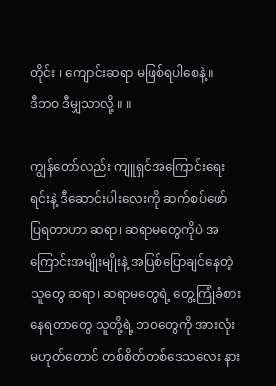တိုင်း ၊ ကျောင်းဆရာ မဖြစ်ရပါစေနဲ့။
ဒီဘဝ ဒီမျှသာလို့ ။ ။

ကျွန်တော်လည်း ကျူရှင်အကြောင်းရေးရင်းနဲ့ ဒီဆောင်းပါးလေးကို ဆက်စပ်ဖော် ပြရတာဟာ ဆရာ၊ ဆရာမတွေကိုပဲ အကြောင်းအမျိုးမျိုးနဲ့ အပြစ်ပြောချင်နေတဲ့ သူတွေ ဆရာ၊ ဆရာမတွေရဲ့ တွေ့ကြုံခံစားနေရတာတွေ သူတို့ရဲ့ ဘဝတွေကို အားလုံးမဟုတ်တောင် တစ်စိတ်တစ်ဒေသလေး နား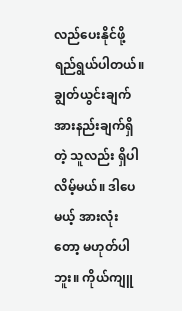လည်ပေးနိုင်ဖို့ ရည်ရွယ်ပါတယ်။ ချွတ်ယွင်းချက် အားနည်းချက်ရှိတဲ့ သူလည်း ရှိပါလိမ့်မယ်။ ဒါပေမယ့် အားလုံးတော့ မဟုတ်ပါဘူး။ ကိုယ်ကျူ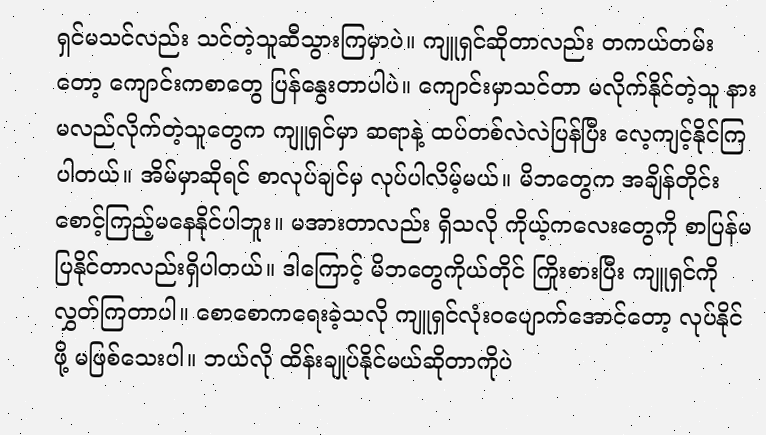ရှင်မသင်လည်း သင်တဲ့သူဆီသွားကြမှာပဲ။ ကျူရှင်ဆိုတာလည်း တကယ်တမ်းတော့ ကျောင်းကစာတွေ ပြန်နွေးတာပါပဲ။ ကျောင်းမှာသင်တာ မလိုက်နိုင်တဲ့သူ နားမလည်လိုက်တဲ့သူတွေက ကျူရှင်မှာ ဆရာနဲ့ ထပ်တစ်လဲလဲပြန်ပြီး လေ့ကျင့်နိုင်ကြပါတယ်။ အိမ်မှာဆိုရင် စာလုပ်ချင်မှ လုပ်ပါလိမ့်မယ်။ မိဘတွေက အချိန်တိုင်း စောင့်ကြည့်မနေနိုင်ပါဘူး။ မအားတာလည်း ရှိသလို ကိုယ့်ကလေးတွေကို စာပြန်မပြနိုင်တာလည်းရှိပါတယ်။ ဒါကြောင့် မိဘတွေကိုယ်တိုင် ကြိုးစားပြီး ကျူရှင်ကိုလွှတ်ကြတာပါ။ စောစောကရေးခဲ့သလို ကျူရှင်လုံးဝပျောက်အောင်တော့ လုပ်နိုင်ဖို့ မဖြစ်သေးပါ။ ဘယ်လို ထိန်းချုပ်နိုင်မယ်ဆိုတာကိုပဲ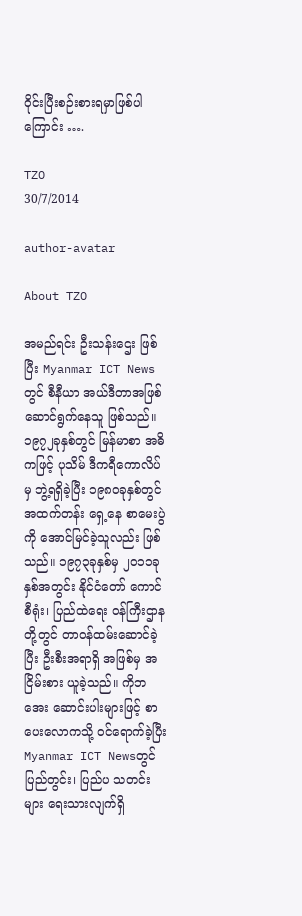ဝိုင်းပြီးစဉ်းစားရမှာဖြစ်ပါကြောင်း ….

TZO
30/7/2014

author-avatar

About TZO

အမည်ရင်း ဦးသန်းဌေး ဖြစ်ပြီး Myanmar ICT Newsတွင် စီနီယာ အယ်ဒီတာအဖြစ် ဆောင်ရွက်နေသူ ဖြစ်သည်။ ၁၉၇၂ခုနှစ်တွင် မြန်မာစာ အဓိကဖြင့် ပုသိမ် ဒီကရီကောလိပ်မှ ဘွဲ့ရရှိခဲ့ပြီး ၁၉၈၀ခုနှစ်တွင် အထက်တန်း ရှေ့နေ စာမေးပွဲကို အောင်မြင်ခဲ့သူလည်း ဖြစ်သည်။ ၁၉၇၃ခုနှစ်မှ ၂၀၁၁ခုနှစ်အတွင်း နိုင်ငံတော် ကောင်စီရုံး၊ ပြည်ထဲရေး ၀န်ကြီးဌာနတို့တွင် တာ၀န်ထမ်းဆောင်ခဲ့ပြီး ဦးစီးအရာရှိ အဖြစ်မှ အငြိမ်းစား ယူခဲ့သည်။ ကိုဘအေး ဆောင်းပါးများဖြင့် စာပေးလောကသို့ ၀င်ရောက်ခဲ့ပြီး Myanmar ICT Newsတွင် ပြည်တွင်း၊ ပြည်ပ သတင်းများ ရေးသားလျက်ရှိ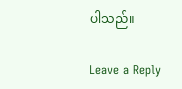ပါသည်။

Leave a Reply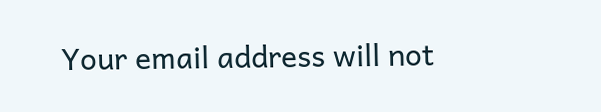Your email address will not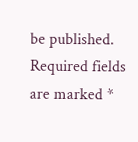be published. Required fields are marked *